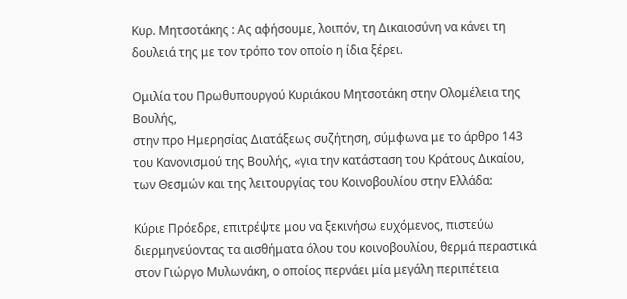Κυρ. Μητσοτάκης : Ας αφήσουμε, λοιπόν, τη Δικαιοσύνη να κάνει τη δουλειά της με τον τρόπο τον οποίο η ίδια ξέρει.

Ομιλία του Πρωθυπουργού Κυριάκου Μητσοτάκη στην Ολομέλεια της Βουλής,
στην προ Ημερησίας Διατάξεως συζήτηση, σύμφωνα με το άρθρο 143 του Κανονισμού της Βουλής, «για την κατάσταση του Κράτους Δικαίου, των Θεσμών και της λειτουργίας του Κοινοβουλίου στην Ελλάδα:

Κύριε Πρόεδρε, επιτρέψτε μου να ξεκινήσω ευχόμενος, πιστεύω διερμηνεύοντας τα αισθήματα όλου του κοινοβουλίου, θερμά περαστικά στον Γιώργο Μυλωνάκη, ο οποίος περνάει μία μεγάλη περιπέτεια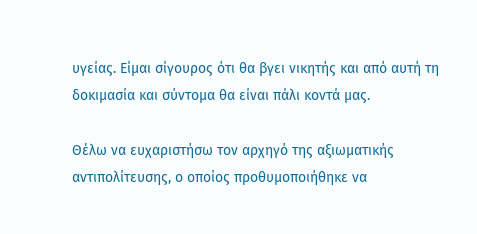υγείας. Είμαι σίγουρος ότι θα βγει νικητής και από αυτή τη δοκιμασία και σύντομα θα είναι πάλι κοντά μας.

Θέλω να ευχαριστήσω τον αρχηγό της αξιωματικής αντιπολίτευσης, ο οποίος προθυμοποιήθηκε να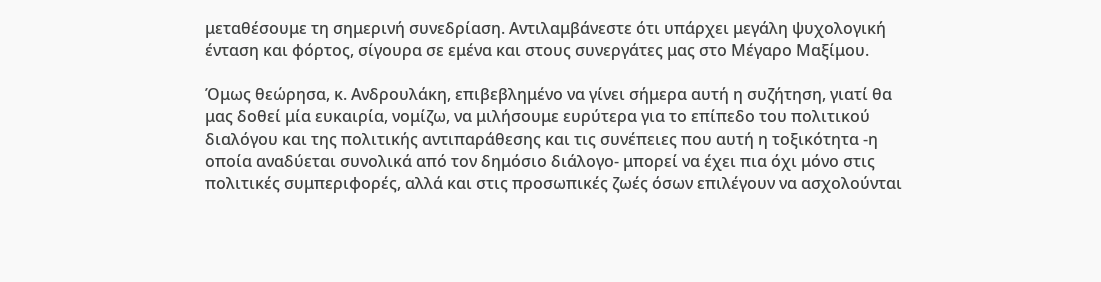μεταθέσουμε τη σημερινή συνεδρίαση. Αντιλαμβάνεστε ότι υπάρχει μεγάλη ψυχολογική ένταση και φόρτος, σίγουρα σε εμένα και στους συνεργάτες μας στο Μέγαρο Μαξίμου.

Όμως θεώρησα, κ. Ανδρουλάκη, επιβεβλημένο να γίνει σήμερα αυτή η συζήτηση, γιατί θα μας δοθεί μία ευκαιρία, νομίζω, να μιλήσουμε ευρύτερα για το επίπεδο του πολιτικού διαλόγου και της πολιτικής αντιπαράθεσης και τις συνέπειες που αυτή η τοξικότητα -η οποία αναδύεται συνολικά από τον δημόσιο διάλογο- μπορεί να έχει πια όχι μόνο στις πολιτικές συμπεριφορές, αλλά και στις προσωπικές ζωές όσων επιλέγουν να ασχολούνται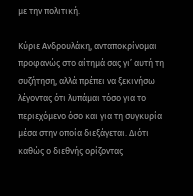με την πολιτική.

Κύριε Ανδρουλάκη, ανταποκρίνομαι προφανώς στο αίτημά σας γι’ αυτή τη συζήτηση, αλλά πρέπει να ξεκινήσω λέγοντας ότι λυπάμαι τόσο για το περιεχόμενο όσο και για τη συγκυρία μέσα στην οποία διεξάγεται. Διότι καθώς ο διεθνής ορίζοντας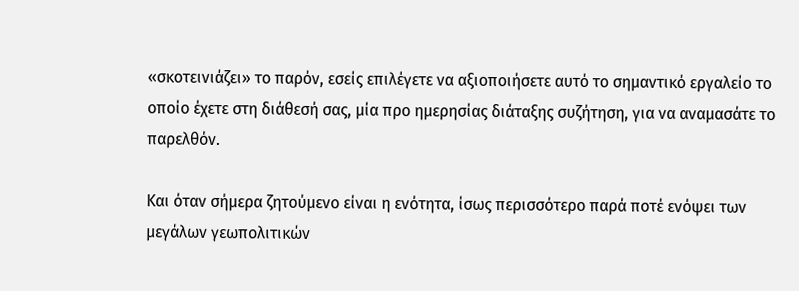«σκοτεινιάζει» το παρόν, εσείς επιλέγετε να αξιοποιήσετε αυτό το σημαντικό εργαλείο το οποίο έχετε στη διάθεσή σας, μία προ ημερησίας διάταξης συζήτηση, για να αναμασάτε το παρελθόν.

Και όταν σήμερα ζητούμενο είναι η ενότητα, ίσως περισσότερο παρά ποτέ ενόψει των μεγάλων γεωπολιτικών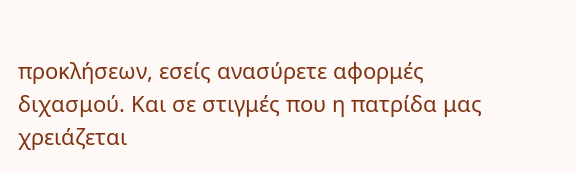προκλήσεων, εσείς ανασύρετε αφορμές διχασμού. Και σε στιγμές που η πατρίδα μας χρειάζεται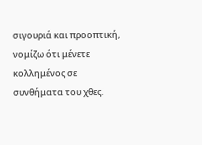σιγουριά και προοπτική, νομίζω ότι μένετε κολλημένος σε συνθήματα του χθες.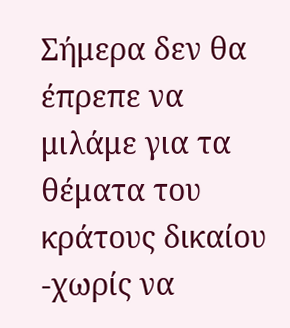Σήμερα δεν θα έπρεπε να μιλάμε για τα θέματα του κράτους δικαίου -χωρίς να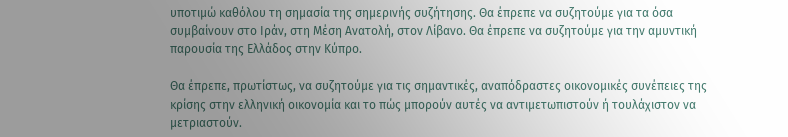υποτιμώ καθόλου τη σημασία της σημερινής συζήτησης. Θα έπρεπε να συζητούμε για τα όσα συμβαίνουν στο Ιράν, στη Μέση Ανατολή, στον Λίβανο. Θα έπρεπε να συζητούμε για την αμυντική παρουσία της Ελλάδος στην Κύπρο.

Θα έπρεπε, πρωτίστως, να συζητούμε για τις σημαντικές, αναπόδραστες οικονομικές συνέπειες της κρίσης στην ελληνική οικονομία και το πώς μπορούν αυτές να αντιμετωπιστούν ή τουλάχιστον να μετριαστούν.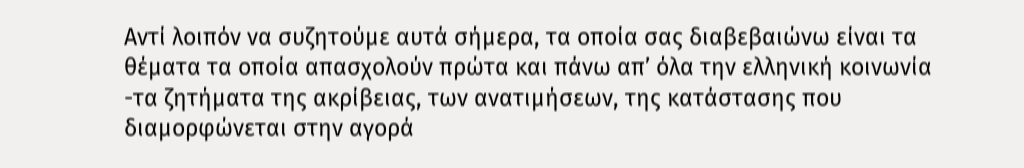Αντί λοιπόν να συζητούμε αυτά σήμερα, τα οποία σας διαβεβαιώνω είναι τα θέματα τα οποία απασχολούν πρώτα και πάνω απ’ όλα την ελληνική κοινωνία -τα ζητήματα της ακρίβειας, των ανατιμήσεων, της κατάστασης που διαμορφώνεται στην αγορά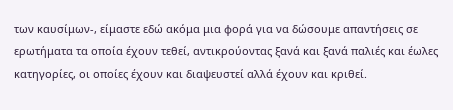των καυσίμων-, είμαστε εδώ ακόμα μια φορά για να δώσουμε απαντήσεις σε ερωτήματα τα οποία έχουν τεθεί, αντικρούοντας ξανά και ξανά παλιές και έωλες κατηγορίες, οι οποίες έχουν και διαψευστεί αλλά έχουν και κριθεί.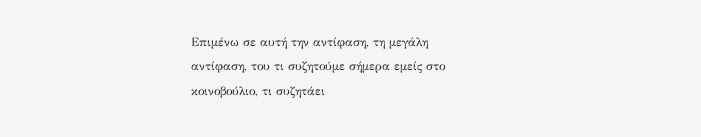Επιμένω σε αυτή την αντίφαση, τη μεγάλη αντίφαση, του τι συζητούμε σήμερα εμείς στο κοινοβούλιο, τι συζητάει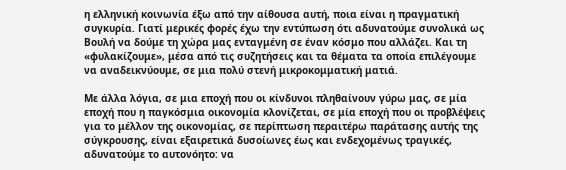η ελληνική κοινωνία έξω από την αίθουσα αυτή, ποια είναι η πραγματική συγκυρία. Γιατί μερικές φορές έχω την εντύπωση ότι αδυνατούμε συνολικά ως Βουλή να δούμε τη χώρα μας ενταγμένη σε έναν κόσμο που αλλάζει. Και τη «φυλακίζουμε», μέσα από τις συζητήσεις και τα θέματα τα οποία επιλέγουμε να αναδεικνύουμε, σε μια πολύ στενή μικροκομματική ματιά.

Με άλλα λόγια, σε μια εποχή που οι κίνδυνοι πληθαίνουν γύρω μας, σε μία εποχή που η παγκόσμια οικονομία κλονίζεται, σε μία εποχή που οι προβλέψεις για το μέλλον της οικονομίας, σε περίπτωση περαιτέρω παράτασης αυτής της σύγκρουσης, είναι εξαιρετικά δυσοίωνες έως και ενδεχομένως τραγικές, αδυνατούμε το αυτονόητο: να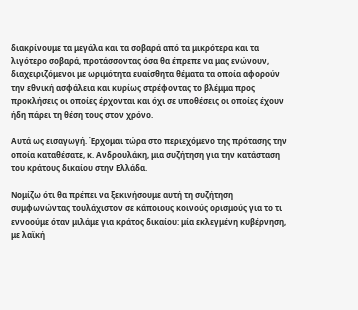διακρίνουμε τα μεγάλα και τα σοβαρά από τα μικρότερα και τα λιγότερο σοβαρά, προτάσσοντας όσα θα έπρεπε να μας ενώνουν, διαχειριζόμενοι με ωριμότητα ευαίσθητα θέματα τα οποία αφορούν την εθνική ασφάλεια και κυρίως στρέφοντας το βλέμμα προς προκλήσεις οι οποίες έρχονται και όχι σε υποθέσεις οι οποίες έχουν ήδη πάρει τη θέση τους στον χρόνο.

Αυτά ως εισαγωγή. Έρχομαι τώρα στο περιεχόμενο της πρότασης την οποία καταθέσατε, κ. Ανδρουλάκη, μια συζήτηση για την κατάσταση του κράτους δικαίου στην Ελλάδα.

Νομίζω ότι θα πρέπει να ξεκινήσουμε αυτή τη συζήτηση συμφωνώντας τουλάχιστον σε κάποιους κοινούς ορισμούς για το τι εννοούμε όταν μιλάμε για κράτος δικαίου: μία εκλεγμένη κυβέρνηση, με λαϊκή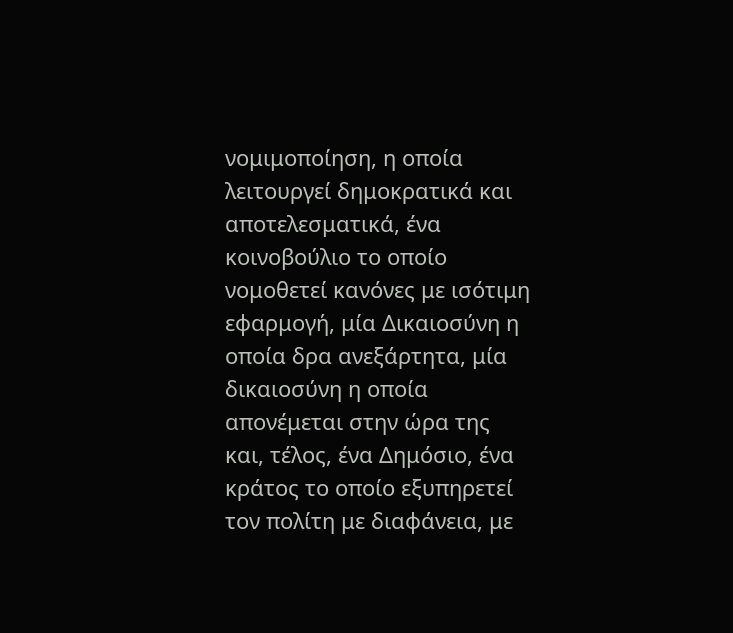νομιμοποίηση, η οποία λειτουργεί δημοκρατικά και αποτελεσματικά, ένα κοινοβούλιο το οποίο νομοθετεί κανόνες με ισότιμη εφαρμογή, μία Δικαιοσύνη η οποία δρα ανεξάρτητα, μία δικαιοσύνη η οποία απονέμεται στην ώρα της και, τέλος, ένα Δημόσιο, ένα κράτος το οποίο εξυπηρετεί τον πολίτη με διαφάνεια, με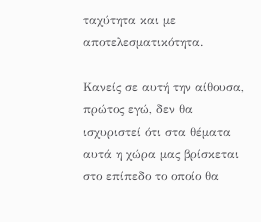ταχύτητα και με αποτελεσματικότητα.

Κανείς σε αυτή την αίθουσα, πρώτος εγώ, δεν θα ισχυριστεί ότι στα θέματα αυτά η χώρα μας βρίσκεται στο επίπεδο το οποίο θα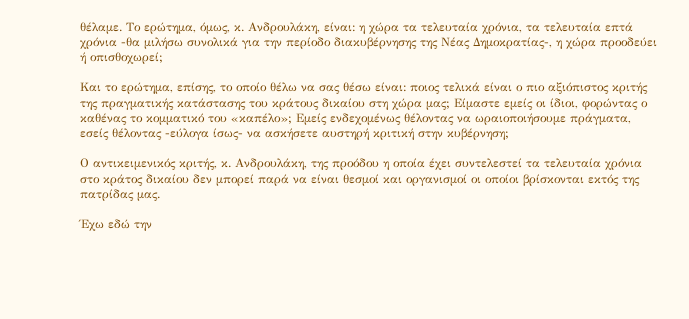θέλαμε. Το ερώτημα, όμως, κ. Ανδρουλάκη, είναι: η χώρα τα τελευταία χρόνια, τα τελευταία επτά χρόνια -θα μιλήσω συνολικά για την περίοδο διακυβέρνησης της Νέας Δημοκρατίας-, η χώρα προοδεύει ή οπισθοχωρεί;

Και το ερώτημα, επίσης, το οποίο θέλω να σας θέσω είναι: ποιος τελικά είναι ο πιο αξιόπιστος κριτής της πραγματικής κατάστασης του κράτους δικαίου στη χώρα μας; Είμαστε εμείς οι ίδιοι, φορώντας ο καθένας το κομματικό του «καπέλο»; Εμείς ενδεχομένως θέλοντας να ωραιοποιήσουμε πράγματα, εσείς θέλοντας -εύλογα ίσως- να ασκήσετε αυστηρή κριτική στην κυβέρνηση;

Ο αντικειμενικός κριτής, κ. Ανδρουλάκη, της προόδου η οποία έχει συντελεστεί τα τελευταία χρόνια στο κράτος δικαίου δεν μπορεί παρά να είναι θεσμοί και οργανισμοί οι οποίοι βρίσκονται εκτός της πατρίδας μας.

Έχω εδώ την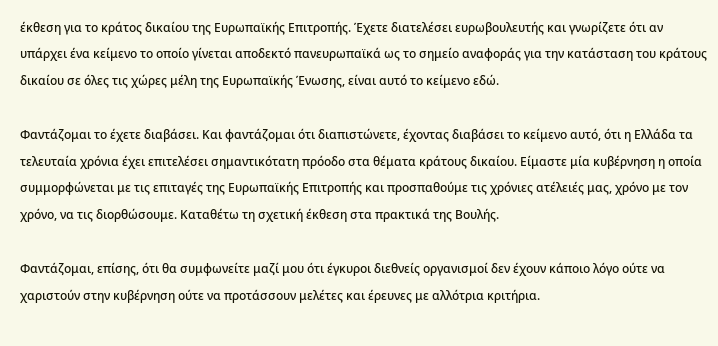έκθεση για το κράτος δικαίου της Ευρωπαϊκής Επιτροπής. Έχετε διατελέσει ευρωβουλευτής και γνωρίζετε ότι αν υπάρχει ένα κείμενο το οποίο γίνεται αποδεκτό πανευρωπαϊκά ως το σημείο αναφοράς για την κατάσταση του κράτους δικαίου σε όλες τις χώρες μέλη της Ευρωπαϊκής Ένωσης, είναι αυτό το κείμενο εδώ.

Φαντάζομαι το έχετε διαβάσει. Και φαντάζομαι ότι διαπιστώνετε, έχοντας διαβάσει το κείμενο αυτό, ότι η Ελλάδα τα τελευταία χρόνια έχει επιτελέσει σημαντικότατη πρόοδο στα θέματα κράτους δικαίου. Είμαστε μία κυβέρνηση η οποία συμμορφώνεται με τις επιταγές της Ευρωπαϊκής Επιτροπής και προσπαθούμε τις χρόνιες ατέλειές μας, χρόνο με τον χρόνο, να τις διορθώσουμε. Καταθέτω τη σχετική έκθεση στα πρακτικά της Βουλής.

Φαντάζομαι, επίσης, ότι θα συμφωνείτε μαζί μου ότι έγκυροι διεθνείς οργανισμοί δεν έχουν κάποιο λόγο ούτε να χαριστούν στην κυβέρνηση ούτε να προτάσσουν μελέτες και έρευνες με αλλότρια κριτήρια.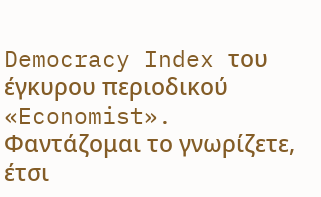Democracy Index του έγκυρου περιοδικού «Economist». Φαντάζομαι το γνωρίζετε, έτσι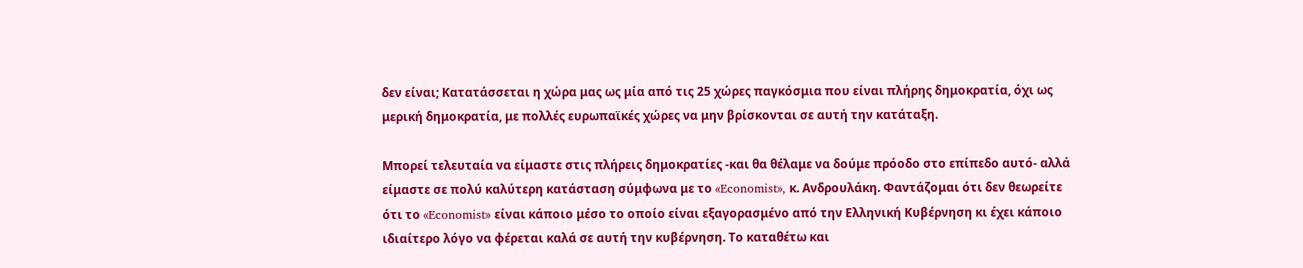δεν είναι; Κατατάσσεται η χώρα μας ως μία από τις 25 χώρες παγκόσμια που είναι πλήρης δημοκρατία, όχι ως μερική δημοκρατία, με πολλές ευρωπαϊκές χώρες να μην βρίσκονται σε αυτή την κατάταξη.

Μπορεί τελευταία να είμαστε στις πλήρεις δημοκρατίες -και θα θέλαμε να δούμε πρόοδο στο επίπεδο αυτό- αλλά είμαστε σε πολύ καλύτερη κατάσταση σύμφωνα με το «Economist», κ. Ανδρουλάκη. Φαντάζομαι ότι δεν θεωρείτε ότι το «Economist» είναι κάποιο μέσο το οποίο είναι εξαγορασμένο από την Ελληνική Κυβέρνηση κι έχει κάποιο ιδιαίτερο λόγο να φέρεται καλά σε αυτή την κυβέρνηση. Το καταθέτω και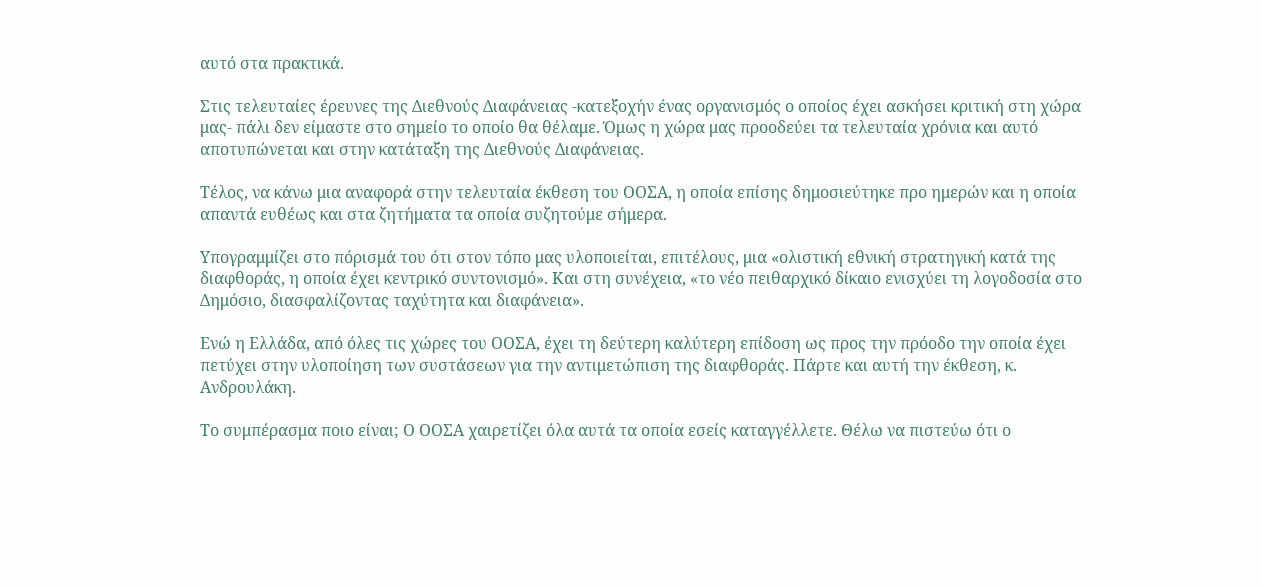αυτό στα πρακτικά.

Στις τελευταίες έρευνες της Διεθνούς Διαφάνειας -κατεξοχήν ένας οργανισμός ο οποίος έχει ασκήσει κριτική στη χώρα μας- πάλι δεν είμαστε στο σημείο το οποίο θα θέλαμε. Όμως η χώρα μας προοδεύει τα τελευταία χρόνια και αυτό αποτυπώνεται και στην κατάταξη της Διεθνούς Διαφάνειας.

Τέλος, να κάνω μια αναφορά στην τελευταία έκθεση του ΟΟΣΑ, η οποία επίσης δημοσιεύτηκε προ ημερών και η οποία απαντά ευθέως και στα ζητήματα τα οποία συζητούμε σήμερα.

Υπογραμμίζει στο πόρισμά του ότι στον τόπο μας υλοποιείται, επιτέλους, μια «ολιστική εθνική στρατηγική κατά της διαφθοράς, η οποία έχει κεντρικό συντονισμό». Και στη συνέχεια, «το νέο πειθαρχικό δίκαιο ενισχύει τη λογοδοσία στο Δημόσιο, διασφαλίζοντας ταχύτητα και διαφάνεια».

Ενώ η Ελλάδα, από όλες τις χώρες του ΟΟΣΑ, έχει τη δεύτερη καλύτερη επίδοση ως προς την πρόοδο την οποία έχει πετύχει στην υλοποίηση των συστάσεων για την αντιμετώπιση της διαφθοράς. Πάρτε και αυτή την έκθεση, κ. Ανδρουλάκη.

Το συμπέρασμα ποιο είναι; Ο ΟΟΣΑ χαιρετίζει όλα αυτά τα οποία εσείς καταγγέλλετε. Θέλω να πιστεύω ότι ο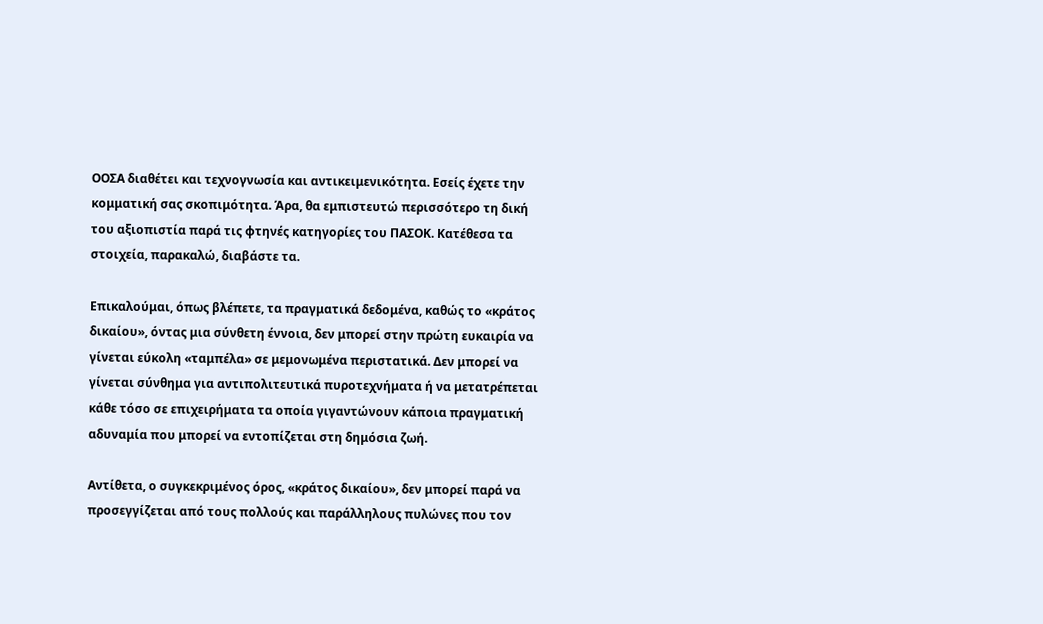ΟΟΣΑ διαθέτει και τεχνογνωσία και αντικειμενικότητα. Εσείς έχετε την κομματική σας σκοπιμότητα. Άρα, θα εμπιστευτώ περισσότερο τη δική του αξιοπιστία παρά τις φτηνές κατηγορίες του ΠΑΣΟΚ. Κατέθεσα τα στοιχεία, παρακαλώ, διαβάστε τα.

Επικαλούμαι, όπως βλέπετε, τα πραγματικά δεδομένα, καθώς το «κράτος δικαίου», όντας μια σύνθετη έννοια, δεν μπορεί στην πρώτη ευκαιρία να γίνεται εύκολη «ταμπέλα» σε μεμονωμένα περιστατικά. Δεν μπορεί να γίνεται σύνθημα για αντιπολιτευτικά πυροτεχνήματα ή να μετατρέπεται κάθε τόσο σε επιχειρήματα τα οποία γιγαντώνουν κάποια πραγματική αδυναμία που μπορεί να εντοπίζεται στη δημόσια ζωή.

Αντίθετα, ο συγκεκριμένος όρος, «κράτος δικαίου», δεν μπορεί παρά να προσεγγίζεται από τους πολλούς και παράλληλους πυλώνες που τον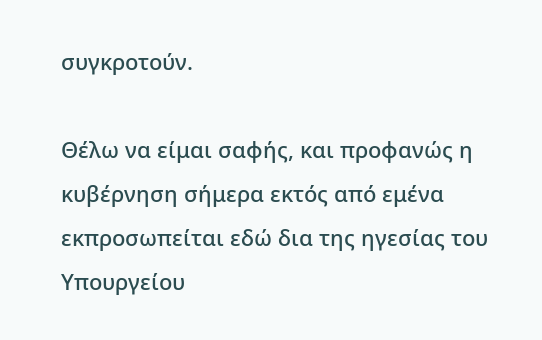συγκροτούν.

Θέλω να είμαι σαφής, και προφανώς η κυβέρνηση σήμερα εκτός από εμένα εκπροσωπείται εδώ δια της ηγεσίας του Υπουργείου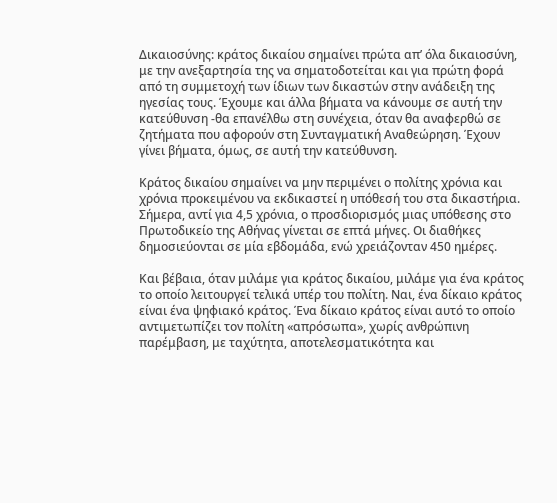Δικαιοσύνης: κράτος δικαίου σημαίνει πρώτα απ’ όλα δικαιοσύνη, με την ανεξαρτησία της να σηματοδοτείται και για πρώτη φορά από τη συμμετοχή των ίδιων των δικαστών στην ανάδειξη της ηγεσίας τους. Έχουμε και άλλα βήματα να κάνουμε σε αυτή την κατεύθυνση -θα επανέλθω στη συνέχεια, όταν θα αναφερθώ σε ζητήματα που αφορούν στη Συνταγματική Αναθεώρηση. Έχουν γίνει βήματα, όμως, σε αυτή την κατεύθυνση.

Κράτος δικαίου σημαίνει να μην περιμένει ο πολίτης χρόνια και χρόνια προκειμένου να εκδικαστεί η υπόθεσή του στα δικαστήρια. Σήμερα, αντί για 4,5 χρόνια, ο προσδιορισμός μιας υπόθεσης στο Πρωτοδικείο της Αθήνας γίνεται σε επτά μήνες. Οι διαθήκες δημοσιεύονται σε μία εβδομάδα, ενώ χρειάζονταν 450 ημέρες.

Και βέβαια, όταν μιλάμε για κράτος δικαίου, μιλάμε για ένα κράτος το οποίο λειτουργεί τελικά υπέρ του πολίτη. Ναι, ένα δίκαιο κράτος είναι ένα ψηφιακό κράτος. Ένα δίκαιο κράτος είναι αυτό το οποίο αντιμετωπίζει τον πολίτη «απρόσωπα», χωρίς ανθρώπινη παρέμβαση, με ταχύτητα, αποτελεσματικότητα και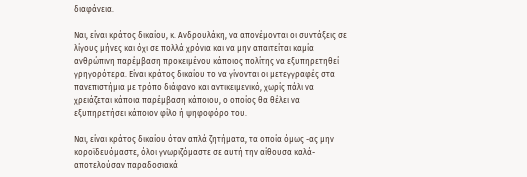διαφάνεια.

Ναι, είναι κράτος δικαίου, κ. Ανδρουλάκη, να απονέμονται οι συντάξεις σε λίγους μήνες και όχι σε πολλά χρόνια και να μην απαιτείται καμία ανθρώπινη παρέμβαση προκειμένου κάποιος πολίτης να εξυπηρετηθεί γρηγορότερα. Είναι κράτος δικαίου το να γίνονται οι μετεγγραφές στα πανεπιστήμια με τρόπο διάφανο και αντικειμενικό, χωρίς πάλι να χρειάζεται κάποια παρέμβαση κάποιου, ο οποίος θα θέλει να εξυπηρετήσει κάποιον φίλο ή ψηφοφόρο του.

Ναι, είναι κράτος δικαίου όταν απλά ζητήματα, τα οποία όμως -ας μην κοροϊδευόμαστε, όλοι γνωριζόμαστε σε αυτή την αίθουσα καλά- αποτελούσαν παραδοσιακά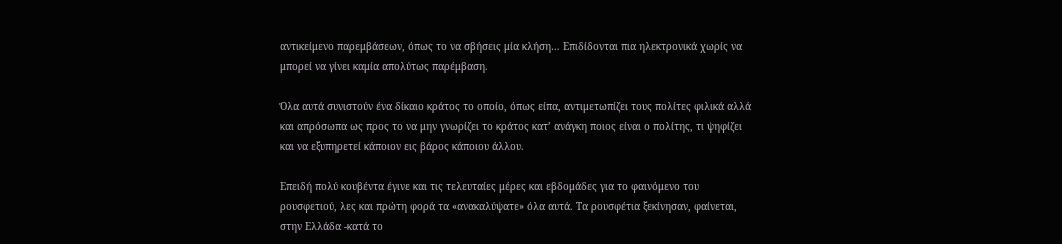αντικείμενο παρεμβάσεων, όπως το να σβήσεις μία κλήση… Επιδίδονται πια ηλεκτρονικά χωρίς να μπορεί να γίνει καμία απολύτως παρέμβαση.

Όλα αυτά συνιστούν ένα δίκαιο κράτος το οποίο, όπως είπα, αντιμετωπίζει τους πολίτες φιλικά αλλά και απρόσωπα ως προς το να μην γνωρίζει το κράτος κατ’ ανάγκη ποιος είναι ο πολίτης, τι ψηφίζει και να εξυπηρετεί κάποιον εις βάρος κάποιου άλλου.

Επειδή πολύ κουβέντα έγινε και τις τελευταίες μέρες και εβδομάδες για το φαινόμενο του ρουσφετιού, λες και πρώτη φορά τα «ανακαλύψατε» όλα αυτά. Τα ρουσφέτια ξεκίνησαν, φαίνεται, στην Ελλάδα -κατά το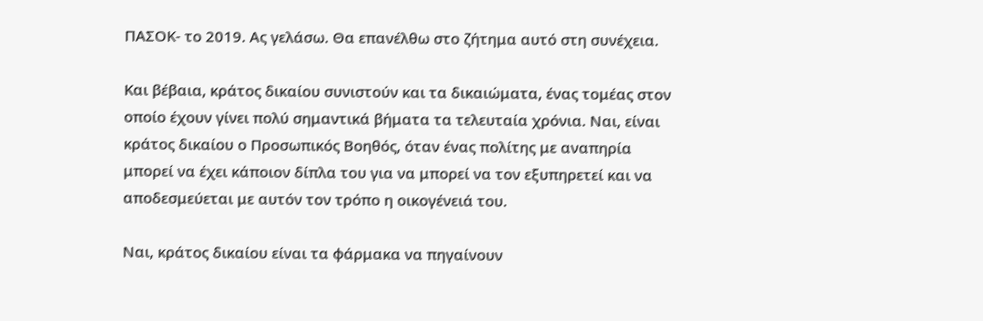ΠΑΣΟΚ- το 2019. Ας γελάσω. Θα επανέλθω στο ζήτημα αυτό στη συνέχεια.

Και βέβαια, κράτος δικαίου συνιστούν και τα δικαιώματα, ένας τομέας στον οποίο έχουν γίνει πολύ σημαντικά βήματα τα τελευταία χρόνια. Ναι, είναι κράτος δικαίου ο Προσωπικός Βοηθός, όταν ένας πολίτης με αναπηρία μπορεί να έχει κάποιον δίπλα του για να μπορεί να τον εξυπηρετεί και να αποδεσμεύεται με αυτόν τον τρόπο η οικογένειά του.

Ναι, κράτος δικαίου είναι τα φάρμακα να πηγαίνουν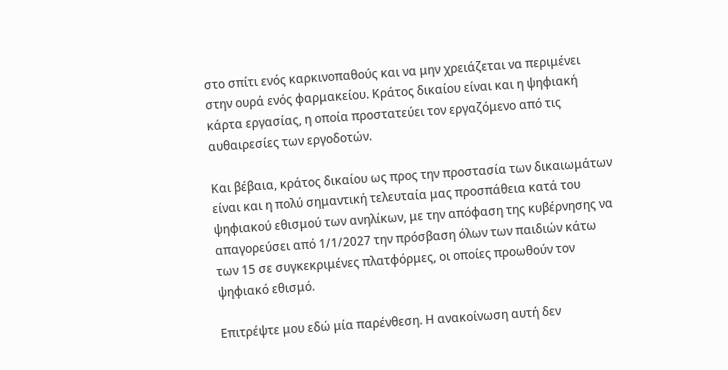στο σπίτι ενός καρκινοπαθούς και να μην χρειάζεται να περιμένει στην ουρά ενός φαρμακείου. Κράτος δικαίου είναι και η ψηφιακή κάρτα εργασίας, η οποία προστατεύει τον εργαζόμενο από τις αυθαιρεσίες των εργοδοτών.

Και βέβαια, κράτος δικαίου ως προς την προστασία των δικαιωμάτων είναι και η πολύ σημαντική τελευταία μας προσπάθεια κατά του ψηφιακού εθισμού των ανηλίκων, με την απόφαση της κυβέρνησης να απαγορεύσει από 1/1/2027 την πρόσβαση όλων των παιδιών κάτω των 15 σε συγκεκριμένες πλατφόρμες, οι οποίες προωθούν τον ψηφιακό εθισμό.

Επιτρέψτε μου εδώ μία παρένθεση. Η ανακοίνωση αυτή δεν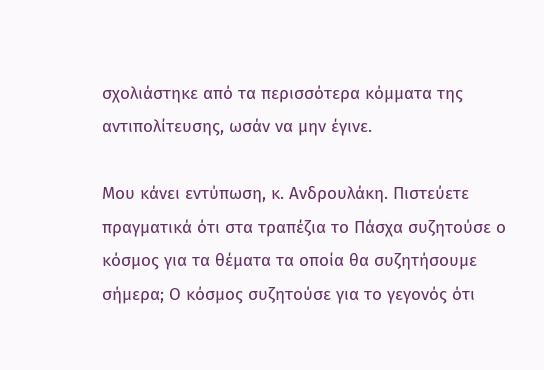σχολιάστηκε από τα περισσότερα κόμματα της αντιπολίτευσης, ωσάν να μην έγινε.

Μου κάνει εντύπωση, κ. Ανδρουλάκη. Πιστεύετε πραγματικά ότι στα τραπέζια το Πάσχα συζητούσε ο κόσμος για τα θέματα τα οποία θα συζητήσουμε σήμερα; Ο κόσμος συζητούσε για το γεγονός ότι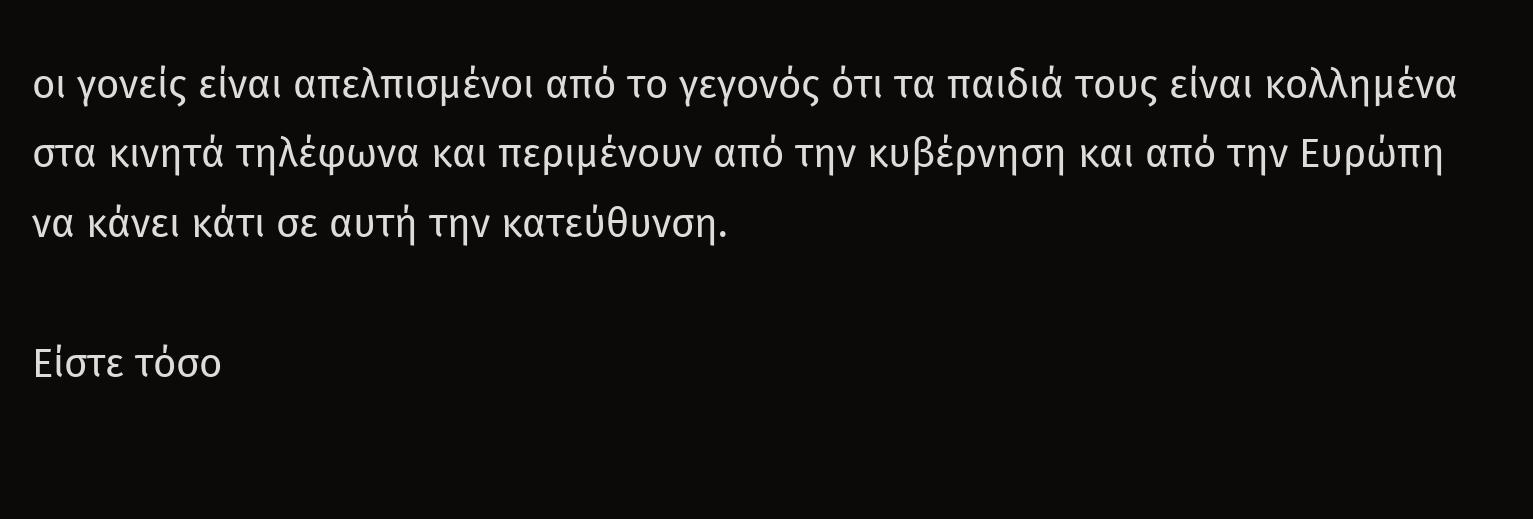οι γονείς είναι απελπισμένοι από το γεγονός ότι τα παιδιά τους είναι κολλημένα στα κινητά τηλέφωνα και περιμένουν από την κυβέρνηση και από την Ευρώπη να κάνει κάτι σε αυτή την κατεύθυνση.

Είστε τόσο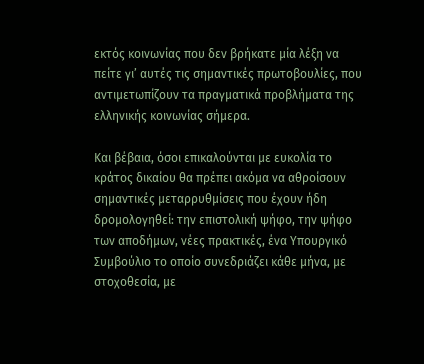εκτός κοινωνίας που δεν βρήκατε μία λέξη να πείτε γι’ αυτές τις σημαντικές πρωτοβουλίες, που αντιμετωπίζουν τα πραγματικά προβλήματα της ελληνικής κοινωνίας σήμερα.

Και βέβαια, όσοι επικαλούνται με ευκολία το κράτος δικαίου θα πρέπει ακόμα να αθροίσουν σημαντικές μεταρρυθμίσεις που έχουν ήδη δρομολογηθεί: την επιστολική ψήφο, την ψήφο των αποδήμων, νέες πρακτικές, ένα Υπουργικό Συμβούλιο το οποίο συνεδριάζει κάθε μήνα, με στοχοθεσία, με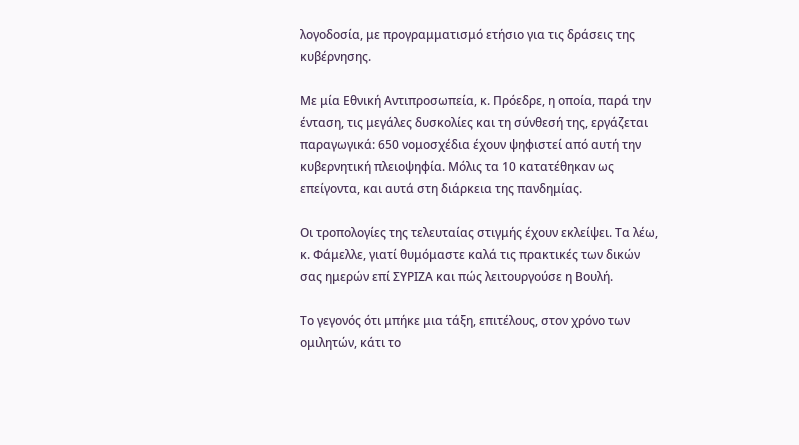λογοδοσία, με προγραμματισμό ετήσιο για τις δράσεις της κυβέρνησης.

Με μία Εθνική Αντιπροσωπεία, κ. Πρόεδρε, η οποία, παρά την ένταση, τις μεγάλες δυσκολίες και τη σύνθεσή της, εργάζεται παραγωγικά: 650 νομοσχέδια έχουν ψηφιστεί από αυτή την κυβερνητική πλειοψηφία. Μόλις τα 10 κατατέθηκαν ως επείγοντα, και αυτά στη διάρκεια της πανδημίας.

Οι τροπολογίες της τελευταίας στιγμής έχουν εκλείψει. Τα λέω, κ. Φάμελλε, γιατί θυμόμαστε καλά τις πρακτικές των δικών σας ημερών επί ΣΥΡΙΖΑ και πώς λειτουργούσε η Βουλή.

Το γεγονός ότι μπήκε μια τάξη, επιτέλους, στον χρόνο των ομιλητών, κάτι το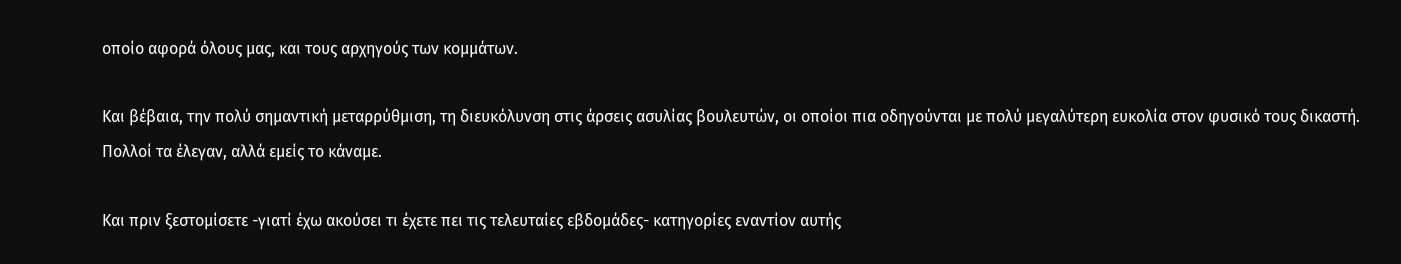οποίο αφορά όλους μας, και τους αρχηγούς των κομμάτων.

Και βέβαια, την πολύ σημαντική μεταρρύθμιση, τη διευκόλυνση στις άρσεις ασυλίας βουλευτών, οι οποίοι πια οδηγούνται με πολύ μεγαλύτερη ευκολία στον φυσικό τους δικαστή. Πολλοί τα έλεγαν, αλλά εμείς το κάναμε.

Και πριν ξεστομίσετε -γιατί έχω ακούσει τι έχετε πει τις τελευταίες εβδομάδες- κατηγορίες εναντίον αυτής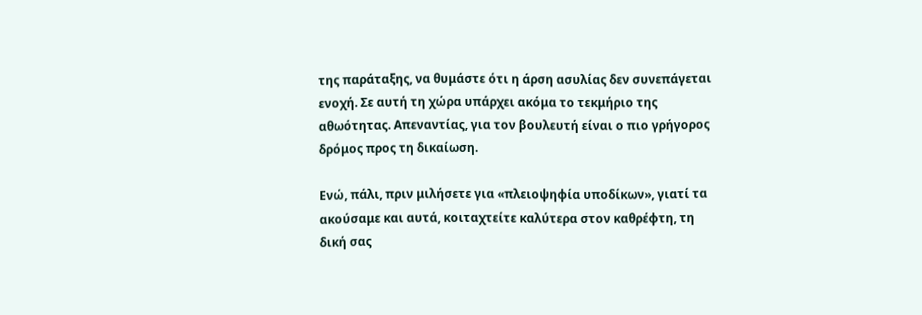της παράταξης, να θυμάστε ότι η άρση ασυλίας δεν συνεπάγεται ενοχή. Σε αυτή τη χώρα υπάρχει ακόμα το τεκμήριο της αθωότητας. Απεναντίας, για τον βουλευτή είναι ο πιο γρήγορος δρόμος προς τη δικαίωση.

Ενώ, πάλι, πριν μιλήσετε για «πλειοψηφία υποδίκων», γιατί τα ακούσαμε και αυτά, κοιταχτείτε καλύτερα στον καθρέφτη, τη δική σας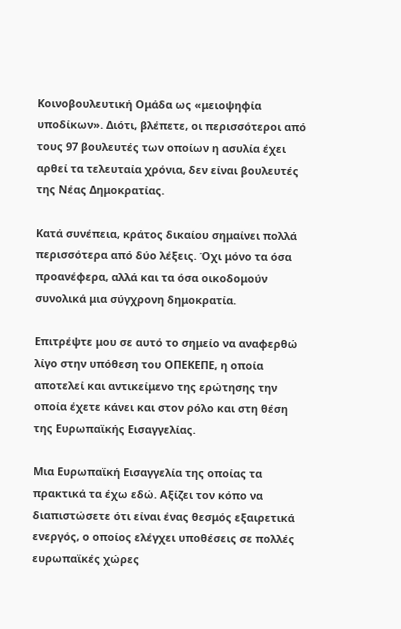Κοινοβουλευτική Ομάδα ως «μειοψηφία υποδίκων». Διότι, βλέπετε, οι περισσότεροι από τους 97 βουλευτές των οποίων η ασυλία έχει αρθεί τα τελευταία χρόνια, δεν είναι βουλευτές της Νέας Δημοκρατίας.

Κατά συνέπεια, κράτος δικαίου σημαίνει πολλά περισσότερα από δύο λέξεις. Όχι μόνο τα όσα προανέφερα, αλλά και τα όσα οικοδομούν συνολικά μια σύγχρονη δημοκρατία.

Επιτρέψτε μου σε αυτό το σημείο να αναφερθώ λίγο στην υπόθεση του ΟΠΕΚΕΠΕ, η οποία αποτελεί και αντικείμενο της ερώτησης την οποία έχετε κάνει και στον ρόλο και στη θέση της Ευρωπαϊκής Εισαγγελίας.

Μια Ευρωπαϊκή Εισαγγελία της οποίας τα πρακτικά τα έχω εδώ. Αξίζει τον κόπο να διαπιστώσετε ότι είναι ένας θεσμός εξαιρετικά ενεργός, ο οποίος ελέγχει υποθέσεις σε πολλές ευρωπαϊκές χώρες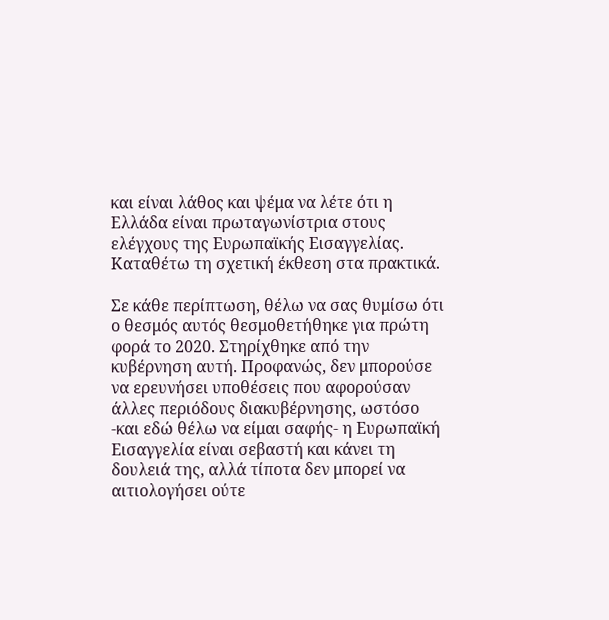και είναι λάθος και ψέμα να λέτε ότι η Ελλάδα είναι πρωταγωνίστρια στους ελέγχους της Ευρωπαϊκής Εισαγγελίας. Καταθέτω τη σχετική έκθεση στα πρακτικά.

Σε κάθε περίπτωση, θέλω να σας θυμίσω ότι ο θεσμός αυτός θεσμοθετήθηκε για πρώτη φορά το 2020. Στηρίχθηκε από την κυβέρνηση αυτή. Προφανώς, δεν μπορούσε να ερευνήσει υποθέσεις που αφορούσαν άλλες περιόδους διακυβέρνησης, ωστόσο -και εδώ θέλω να είμαι σαφής- η Ευρωπαϊκή Εισαγγελία είναι σεβαστή και κάνει τη δουλειά της, αλλά τίποτα δεν μπορεί να αιτιολογήσει ούτε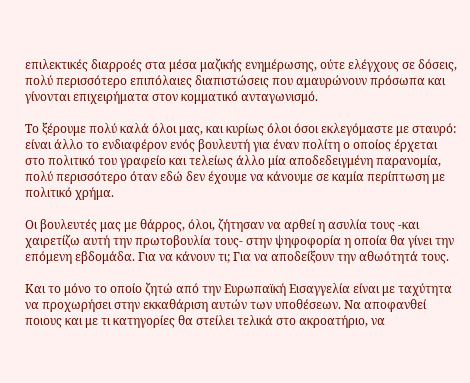επιλεκτικές διαρροές στα μέσα μαζικής ενημέρωσης, ούτε ελέγχους σε δόσεις, πολύ περισσότερο επιπόλαιες διαπιστώσεις που αμαυρώνουν πρόσωπα και γίνονται επιχειρήματα στον κομματικό ανταγωνισμό.

Το ξέρουμε πολύ καλά όλοι μας, και κυρίως όλοι όσοι εκλεγόμαστε με σταυρό: είναι άλλο το ενδιαφέρον ενός βουλευτή για έναν πολίτη ο οποίος έρχεται στο πολιτικό του γραφείο και τελείως άλλο μία αποδεδειγμένη παρανομία, πολύ περισσότερο όταν εδώ δεν έχουμε να κάνουμε σε καμία περίπτωση με πολιτικό χρήμα.

Οι βουλευτές μας με θάρρος, όλοι, ζήτησαν να αρθεί η ασυλία τους -και χαιρετίζω αυτή την πρωτοβουλία τους- στην ψηφοφορία η οποία θα γίνει την επόμενη εβδομάδα. Για να κάνουν τι; Για να αποδείξουν την αθωότητά τους.

Και το μόνο το οποίο ζητώ από την Ευρωπαϊκή Εισαγγελία είναι με ταχύτητα να προχωρήσει στην εκκαθάριση αυτών των υποθέσεων. Να αποφανθεί ποιους και με τι κατηγορίες θα στείλει τελικά στο ακροατήριο, να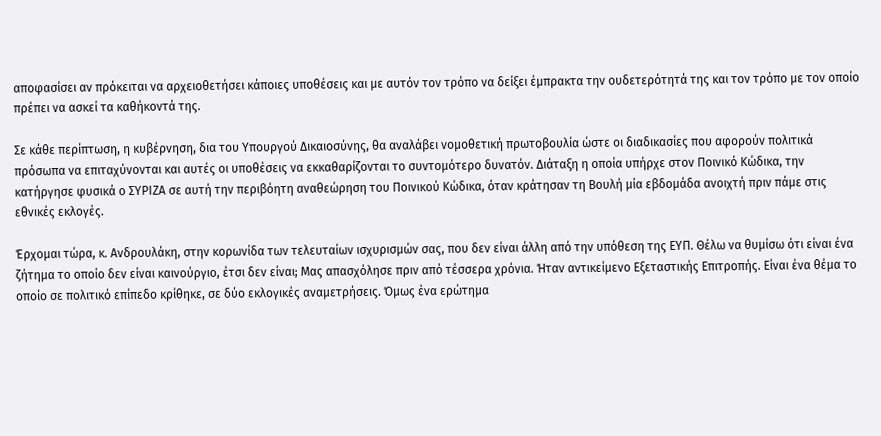αποφασίσει αν πρόκειται να αρχειοθετήσει κάποιες υποθέσεις και με αυτόν τον τρόπο να δείξει έμπρακτα την ουδετερότητά της και τον τρόπο με τον οποίο πρέπει να ασκεί τα καθήκοντά της.

Σε κάθε περίπτωση, η κυβέρνηση, δια του Υπουργού Δικαιοσύνης, θα αναλάβει νομοθετική πρωτοβουλία ώστε οι διαδικασίες που αφορούν πολιτικά πρόσωπα να επιταχύνονται και αυτές οι υποθέσεις να εκκαθαρίζονται το συντομότερο δυνατόν. Διάταξη η οποία υπήρχε στον Ποινικό Κώδικα, την κατήργησε φυσικά ο ΣΥΡΙΖΑ σε αυτή την περιβόητη αναθεώρηση του Ποινικού Κώδικα, όταν κράτησαν τη Βουλή μία εβδομάδα ανοιχτή πριν πάμε στις εθνικές εκλογές.

Έρχομαι τώρα, κ. Ανδρουλάκη, στην κορωνίδα των τελευταίων ισχυρισμών σας, που δεν είναι άλλη από την υπόθεση της ΕΥΠ. Θέλω να θυμίσω ότι είναι ένα ζήτημα το οποίο δεν είναι καινούργιο, έτσι δεν είναι; Μας απασχόλησε πριν από τέσσερα χρόνια. Ήταν αντικείμενο Εξεταστικής Επιτροπής. Είναι ένα θέμα το οποίο σε πολιτικό επίπεδο κρίθηκε, σε δύο εκλογικές αναμετρήσεις. Όμως ένα ερώτημα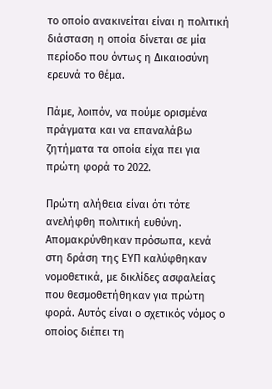το οποίο ανακινείται είναι η πολιτική διάσταση η οποία δίνεται σε μία περίοδο που όντως η Δικαιοσύνη ερευνά το θέμα.

Πάμε, λοιπόν, να πούμε ορισμένα πράγματα και να επαναλάβω ζητήματα τα οποία είχα πει για πρώτη φορά το 2022.

Πρώτη αλήθεια είναι ότι τότε ανελήφθη πολιτική ευθύνη. Απομακρύνθηκαν πρόσωπα, κενά στη δράση της ΕΥΠ καλύφθηκαν νομοθετικά, με δικλίδες ασφαλείας που θεσμοθετήθηκαν για πρώτη φορά. Αυτός είναι ο σχετικός νόμος ο οποίος διέπει τη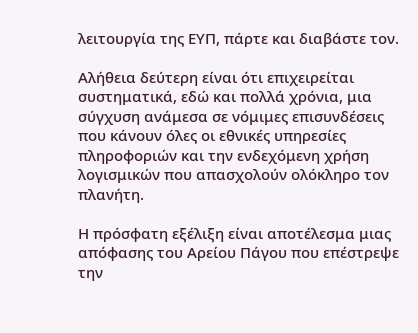λειτουργία της ΕΥΠ, πάρτε και διαβάστε τον.

Αλήθεια δεύτερη είναι ότι επιχειρείται συστηματικά, εδώ και πολλά χρόνια, μια σύγχυση ανάμεσα σε νόμιμες επισυνδέσεις που κάνουν όλες οι εθνικές υπηρεσίες πληροφοριών και την ενδεχόμενη χρήση λογισμικών που απασχολούν ολόκληρο τον πλανήτη.

Η πρόσφατη εξέλιξη είναι αποτέλεσμα μιας απόφασης του Αρείου Πάγου που επέστρεψε την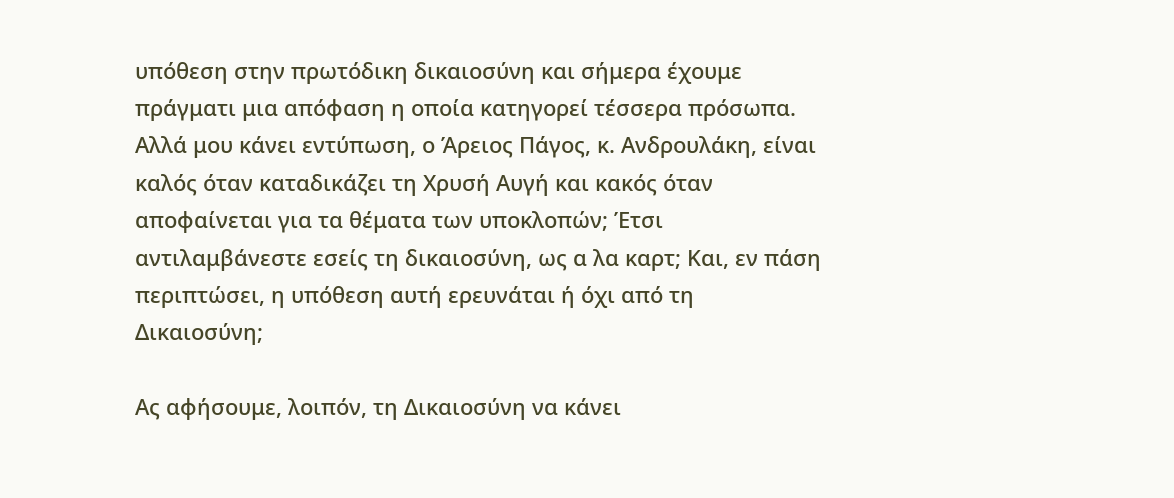υπόθεση στην πρωτόδικη δικαιοσύνη και σήμερα έχουμε πράγματι μια απόφαση η οποία κατηγορεί τέσσερα πρόσωπα. Αλλά μου κάνει εντύπωση, ο Άρειος Πάγος, κ. Ανδρουλάκη, είναι καλός όταν καταδικάζει τη Χρυσή Αυγή και κακός όταν αποφαίνεται για τα θέματα των υποκλοπών; Έτσι αντιλαμβάνεστε εσείς τη δικαιοσύνη, ως α λα καρτ; Και, εν πάση περιπτώσει, η υπόθεση αυτή ερευνάται ή όχι από τη Δικαιοσύνη;

Ας αφήσουμε, λοιπόν, τη Δικαιοσύνη να κάνει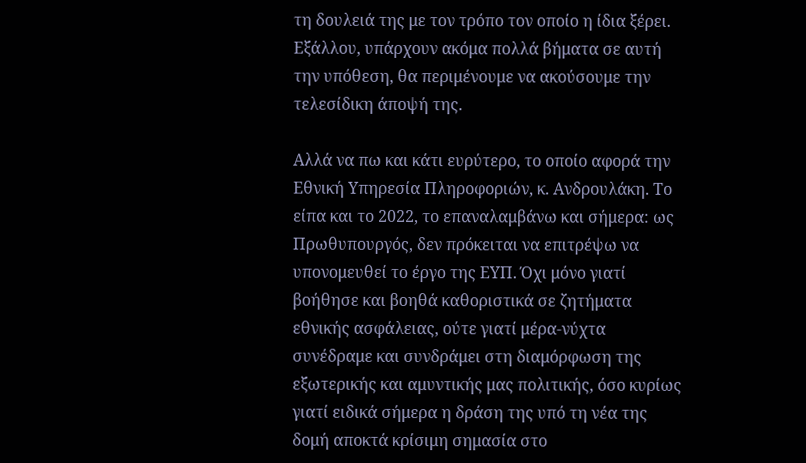τη δουλειά της με τον τρόπο τον οποίο η ίδια ξέρει. Εξάλλου, υπάρχουν ακόμα πολλά βήματα σε αυτή την υπόθεση, θα περιμένουμε να ακούσουμε την τελεσίδικη άποψή της.

Αλλά να πω και κάτι ευρύτερο, το οποίο αφορά την Εθνική Υπηρεσία Πληροφοριών, κ. Ανδρουλάκη. Το είπα και το 2022, το επαναλαμβάνω και σήμερα: ως Πρωθυπουργός, δεν πρόκειται να επιτρέψω να υπονομευθεί το έργο της ΕΥΠ. Όχι μόνο γιατί βοήθησε και βοηθά καθοριστικά σε ζητήματα εθνικής ασφάλειας, ούτε γιατί μέρα-νύχτα συνέδραμε και συνδράμει στη διαμόρφωση της εξωτερικής και αμυντικής μας πολιτικής, όσο κυρίως γιατί ειδικά σήμερα η δράση της υπό τη νέα της δομή αποκτά κρίσιμη σημασία στο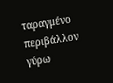ταραγμένο περιβάλλον γύρω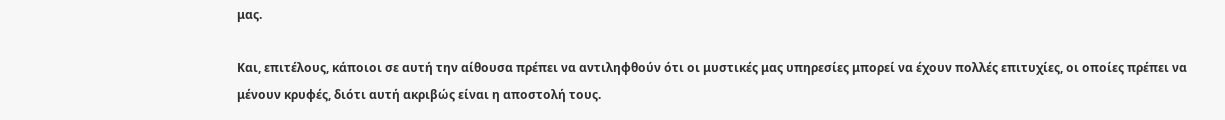μας.

Και, επιτέλους, κάποιοι σε αυτή την αίθουσα πρέπει να αντιληφθούν ότι οι μυστικές μας υπηρεσίες μπορεί να έχουν πολλές επιτυχίες, οι οποίες πρέπει να μένουν κρυφές, διότι αυτή ακριβώς είναι η αποστολή τους.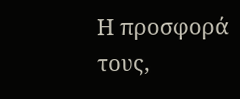Η προσφορά τους,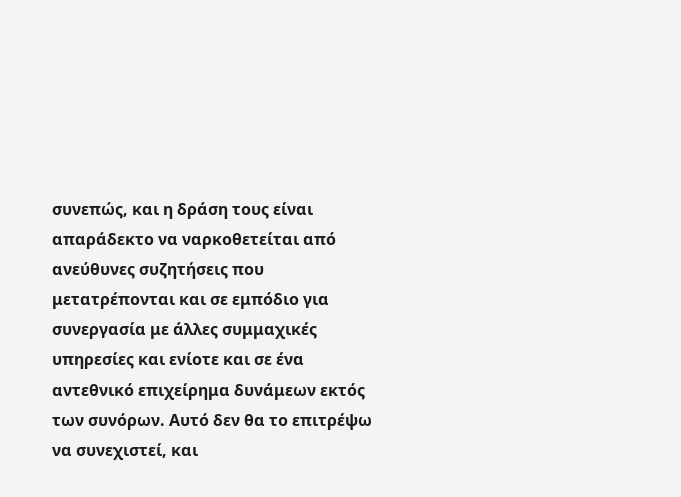συνεπώς, και η δράση τους είναι απαράδεκτο να ναρκοθετείται από ανεύθυνες συζητήσεις που μετατρέπονται και σε εμπόδιο για συνεργασία με άλλες συμμαχικές υπηρεσίες και ενίοτε και σε ένα αντεθνικό επιχείρημα δυνάμεων εκτός των συνόρων. Αυτό δεν θα το επιτρέψω να συνεχιστεί, και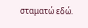σταματώ εδώ.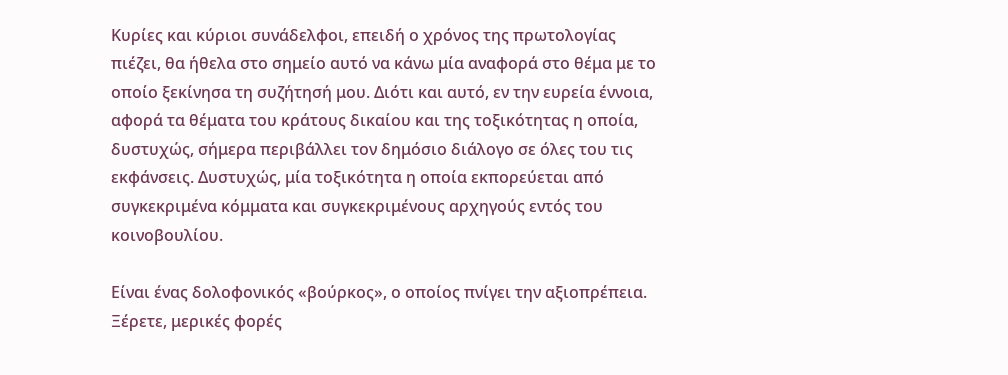Κυρίες και κύριοι συνάδελφοι, επειδή ο χρόνος της πρωτολογίας πιέζει, θα ήθελα στο σημείο αυτό να κάνω μία αναφορά στο θέμα με το οποίο ξεκίνησα τη συζήτησή μου. Διότι και αυτό, εν την ευρεία έννοια, αφορά τα θέματα του κράτους δικαίου και της τοξικότητας η οποία, δυστυχώς, σήμερα περιβάλλει τον δημόσιο διάλογο σε όλες του τις εκφάνσεις. Δυστυχώς, μία τοξικότητα η οποία εκπορεύεται από συγκεκριμένα κόμματα και συγκεκριμένους αρχηγούς εντός του κοινοβουλίου.

Είναι ένας δολοφονικός «βούρκος», ο οποίος πνίγει την αξιοπρέπεια. Ξέρετε, μερικές φορές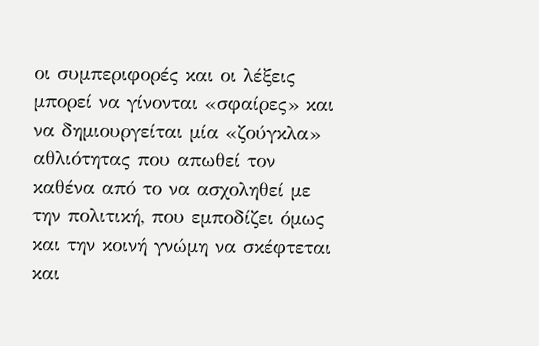οι συμπεριφορές και οι λέξεις μπορεί να γίνονται «σφαίρες» και να δημιουργείται μία «ζούγκλα» αθλιότητας που απωθεί τον καθένα από το να ασχοληθεί με την πολιτική, που εμποδίζει όμως και την κοινή γνώμη να σκέφτεται και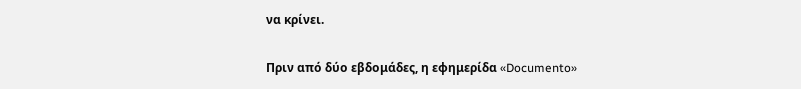να κρίνει.

Πριν από δύο εβδομάδες, η εφημερίδα «Documento»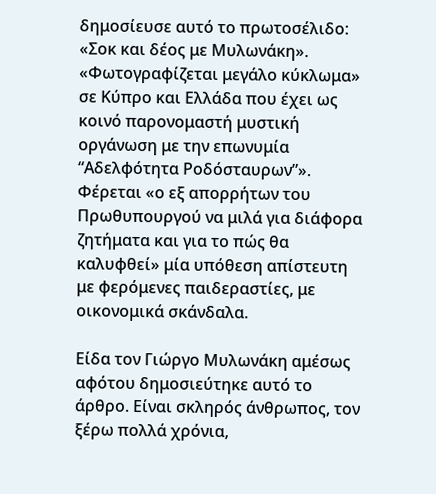δημοσίευσε αυτό το πρωτοσέλιδο: «Σοκ και δέος με Μυλωνάκη». «Φωτογραφίζεται μεγάλο κύκλωμα» σε Κύπρο και Ελλάδα που έχει ως κοινό παρονομαστή μυστική οργάνωση με την επωνυμία “Αδελφότητα Ροδόσταυρων”». Φέρεται «ο εξ απορρήτων του Πρωθυπουργού να μιλά για διάφορα ζητήματα και για το πώς θα καλυφθεί» μία υπόθεση απίστευτη με φερόμενες παιδεραστίες, με οικονομικά σκάνδαλα.

Είδα τον Γιώργο Μυλωνάκη αμέσως αφότου δημοσιεύτηκε αυτό το άρθρο. Είναι σκληρός άνθρωπος, τον ξέρω πολλά χρόνια,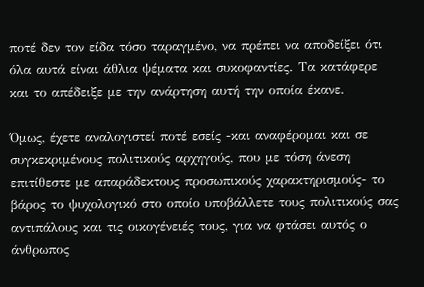ποτέ δεν τον είδα τόσο ταραγμένο, να πρέπει να αποδείξει ότι όλα αυτά είναι άθλια ψέματα και συκοφαντίες. Τα κατάφερε και το απέδειξε με την ανάρτηση αυτή την οποία έκανε.

Όμως, έχετε αναλογιστεί ποτέ εσείς -και αναφέρομαι και σε συγκεκριμένους πολιτικούς αρχηγούς, που με τόση άνεση επιτίθεστε με απαράδεκτους προσωπικούς χαρακτηρισμούς- το βάρος το ψυχολογικό στο οποίο υποβάλλετε τους πολιτικούς σας αντιπάλους και τις οικογένειές τους, για να φτάσει αυτός ο άνθρωπος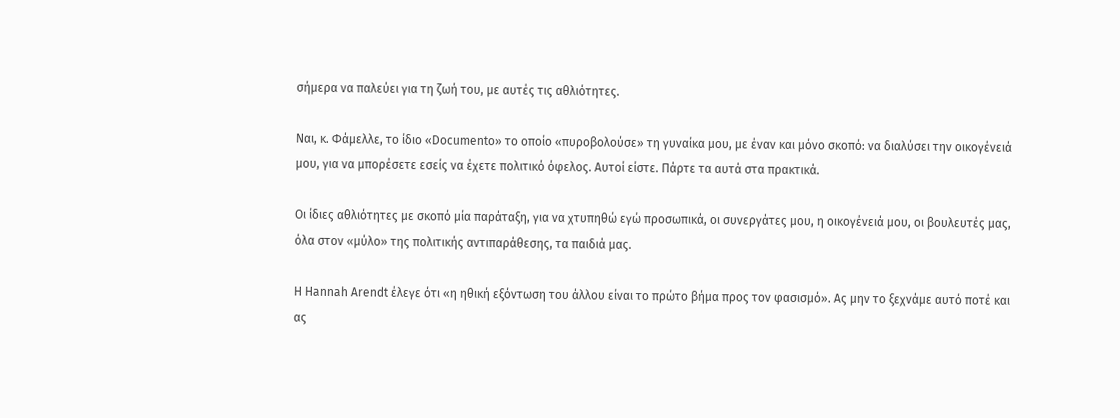σήμερα να παλεύει για τη ζωή του, με αυτές τις αθλιότητες.

Ναι, κ. Φάμελλε, το ίδιο «Documento» το οποίο «πυροβολούσε» τη γυναίκα μου, με έναν και μόνο σκοπό: να διαλύσει την οικογένειά μου, για να μπορέσετε εσείς να έχετε πολιτικό όφελος. Αυτοί είστε. Πάρτε τα αυτά στα πρακτικά.

Οι ίδιες αθλιότητες με σκοπό μία παράταξη, για να χτυπηθώ εγώ προσωπικά, οι συνεργάτες μου, η οικογένειά μου, οι βουλευτές μας, όλα στον «μύλο» της πολιτικής αντιπαράθεσης, τα παιδιά μας.

Η Hannah Arendt έλεγε ότι «η ηθική εξόντωση του άλλου είναι το πρώτο βήμα προς τον φασισμό». Ας μην το ξεχνάμε αυτό ποτέ και ας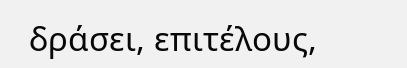δράσει, επιτέλους,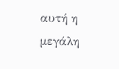αυτή η μεγάλη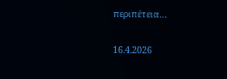περιπέτεια…

16.4.2026